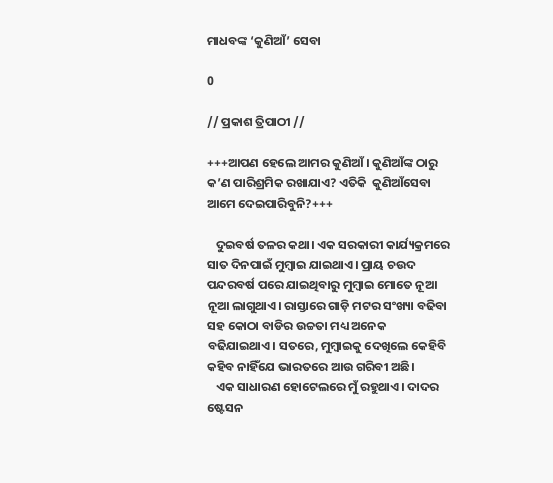ମାଧବଙ୍କ ‘କୁଣିଆଁ’ ସେବା

0

// ପ୍ରକାଶ ତ୍ରିପାଠୀ //

+++ଆପଣ ହେଲେ ଆମର କୁଣିଆଁ। କୁଣିଆଁଙ୍କ ଠାରୁ କ’ଣ ପାରିଶ୍ରମିକ ରଖାଯାଏ? ଏତିକି  କୁଣିଆଁସେବା ଆମେ ଦେଇପାରିବୁନି?+++

   ଦୁଇବର୍ଷ ତଳର କଥା। ଏକ ସରକାରୀ କାର୍ଯ୍ୟକ୍ରମରେ ସାତ ଦିନପାଇଁ ମୁମ୍ବାଇ ଯାଇଥାଏ। ପ୍ରାୟ ଚଉଦ ପନ୍ଦରବର୍ଷ ପରେ ଯାଇଥିବାରୁ ମୁମ୍ବାଇ ମୋତେ ନୂଆ ନୂଆ ଲାଗୁଥାଏ। ରାସ୍ତାରେ ଗାଡ଼ି ମଟର ସଂଖ୍ୟା ବଢିବା ସହ କୋଠା ବାଡିର ଉଚ୍ଚତା ମଧ୍ୟ ଅନେକ ବଢିଯାଇଥାଏ। ସତରେ, ମୁମ୍ବାଇକୁ ଦେଖିଲେ କେହିବି କହିବ ନାହିଁଯେ ଭାରତରେ ଆଉ ଗରିବୀ ଅଛି।
   ଏକ ସାଧାରଣ ହୋଟେଲରେ ମୁଁ ରହୁଥାଏ। ଦାଦର ଷ୍ଟେସନ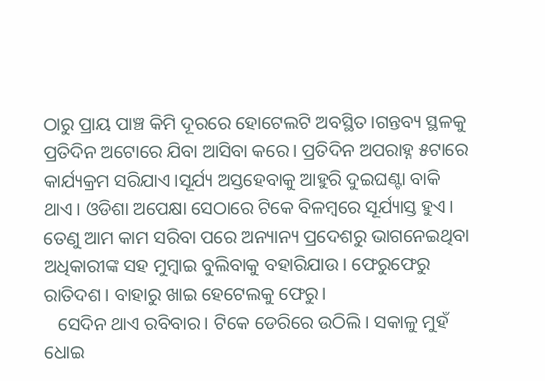ଠାରୁ ପ୍ରାୟ ପାଞ୍ଚ କିମି ଦୂରରେ ହୋଟେଲଟି ଅବସ୍ଥିତ।ଗନ୍ତବ୍ୟ ସ୍ଥଳକୁ ପ୍ରତିଦିନ ଅଟୋରେ ଯିବା ଆସିବା କରେ। ପ୍ରତିଦିନ ଅପରାହ୍ନ ୫ଟାରେ କାର୍ଯ୍ୟକ୍ରମ ସରିଯାଏ।ସୂର୍ଯ୍ୟ ଅସ୍ତହେବାକୁ ଆହୁରି ଦୁଇଘଣ୍ଟା ବାକି ଥାଏ। ଓଡିଶା ଅପେକ୍ଷା ସେଠାରେ ଟିକେ ବିଳମ୍ବରେ ସୂର୍ଯ୍ୟାସ୍ତ ହୁଏ। ତେଣୁ ଆମ କାମ ସରିବା ପରେ ଅନ୍ୟାନ୍ୟ ପ୍ରଦେଶରୁ ଭାଗନେଇଥିବା ଅଧିକାରୀଙ୍କ ସହ ମୁମ୍ବାଇ ବୁଲିବାକୁ ବହାରିଯାଉ। ଫେରୁଫେରୁ ରାତିଦଶ। ବାହାରୁ ଖାଇ ହେଟେଲକୁ ଫେରୁ।
   ସେଦିନ ଥାଏ ରବିବାର। ଟିକେ ଡେରିରେ ଉଠିଲି। ସକାଳୁ ମୁହଁ ଧୋଇ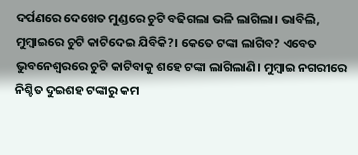ଦର୍ପଣରେ ଦେଖେତ ମୁଣ୍ଡରେ ଚୁଟି ବଢିଗଲା ଭଳି ଲାଗିଲା। ଭାବିଲି, ମୁମ୍ବାଇରେ ଚୁଟି କାଟିଦେଇ ଯିବିକି?। କେତେ ଟଙ୍କା ଲାଗିବ? ଏବେତ ଭୁବନେଶ୍ୱରରେ ଚୁଟି କାଟିବାକୁ ଶହେ ଟଙ୍କା ଲାଗିଲାଣି। ମୁମ୍ବାଇ ନଗରୀରେ ନିଶ୍ଚିତ ଦୁଇଶହ ଟଙ୍କାରୁ କମ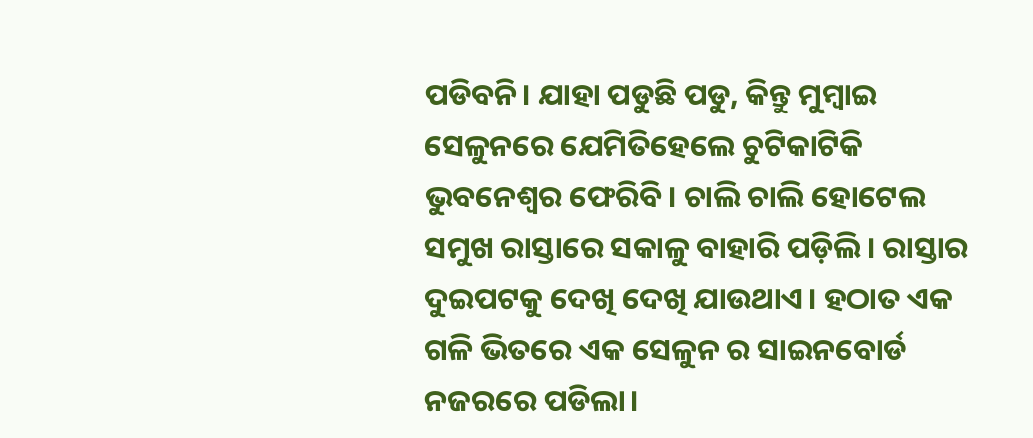ପଡିବନି। ଯାହା ପଡୁଛି ପଡୁ, କିନ୍ତୁ ମୁମ୍ବାଇ ସେଳୁନରେ ଯେମିତିହେଲେ ଚୁଟିକାଟିକି ଭୁବନେଶ୍ୱର ଫେରିବି। ଚାଲି ଚାଲି ହୋଟେଲ ସମୁଖ ରାସ୍ତାରେ ସକାଳୁ ବାହାରି ପଡ଼ିଲି। ରାସ୍ତାର ଦୁଇପଟକୁ ଦେଖି ଦେଖି ଯାଉଥାଏ। ହଠାତ ଏକ ଗଳି ଭିତରେ ଏକ ସେଳୁନ ର ସାଇନବୋର୍ଡ ନଜରରେ ପଡିଲା।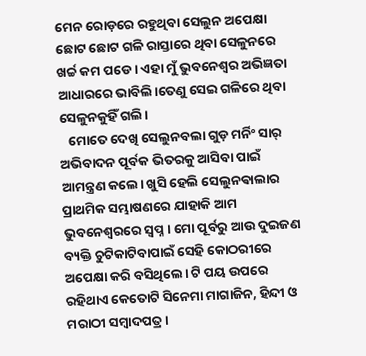ମେନ ରୋଡ଼ରେ ରହୁଥିବା ସେଲୁନ ଅପେକ୍ଷା ଛୋଟ ଛୋଟ ଗଳି ରାସ୍ତାରେ ଥିବା ସେଳୁନରେ ଖର୍ଚ୍ଚ କମ ପଡେ। ଏହା ମୁଁ ଭୁବନେଶ୍ୱର ଅଭିଜ୍ଞତା ଆଧାରରେ ଭାବିଲି।ତେଣୁ ସେଇ ଗଳିରେ ଥିବା ସେଳୁନକୁହିଁ ଗଲି।
   ମୋତେ ଦେଖି ସେଲୁନବଲା ଗୁଡ଼ ମର୍ନିଂ ସାର୍ ଅଭିବାଦନ ପୂର୍ବକ ଭିତରକୁ ଆସିବା ପାଇଁ ଆମନ୍ତ୍ରଣ କଲେ। ଖୁସି ହେଲି ସେଲୁନଵାଲାର ପ୍ରାଥମିକ ସମ୍ଭାଷଣରେ ଯାହାକି ଆମ ଭୁବନେଶ୍ୱରରେ ସ୍ୱପ୍ନ। ମୋ ପୂର୍ବରୁ ଆଉ ଦୁଇଜଣ ବ୍ୟକ୍ତି ଚୁଟିକାଟିବାପାଇଁ ସେହି କୋଠରୀରେ ଅପେକ୍ଷା କରି ବସିଥିଲେ। ଟି ପୟ ଉପରେ ରହିଥାଏ କେତୋଟି ସିନେମା ମାଗାଜିନ, ହିନ୍ଦୀ ଓ ମରାଠୀ ସମ୍ବାଦପତ୍ର।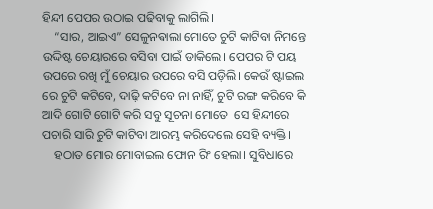ହିନ୍ଦୀ ପେପର ଉଠାଇ ପଢିବାକୁ ଲାଗିଲି।
    “ସାର, ଆଇଏ” ସେଳୁନଵାଲା ମୋତେ ଚୁଟି କାଟିବା ନିମନ୍ତେ ଉଦ୍ଦିଷ୍ଟ ଚେୟାରରେ ବସିବା ପାଇଁ ଡାକିଲେ। ପେପର ଟି ପୟ ଉପରେ ରଖି ମୁଁ ଚେୟାର ଉପରେ ବସି ପଡ଼ିଲି। କେଉଁ ଷ୍ଟାଇଲ ରେ ଚୁଟି କଟିବେ, ଦାଢ଼ି କଟିବେ ନା ନାହିଁ, ଚୁଟି ରଙ୍ଗ କରିବେ କି ଆଦି ଗୋଟି ଗୋଟି କରି ସବୁ ସୂଚନା ମୋତେ  ସେ ହିନ୍ଦୀରେ ପଚାରି ସାରି ଚୁଟି କାଟିବା ଆରମ୍ଭ କରିଦେଲେ ସେହି ବ୍ୟକ୍ତି।
    ହଠାତ ମୋର ମୋବାଇଲ ଫୋନ ରିଂ ହେଲା। ସୁବିଧାରେ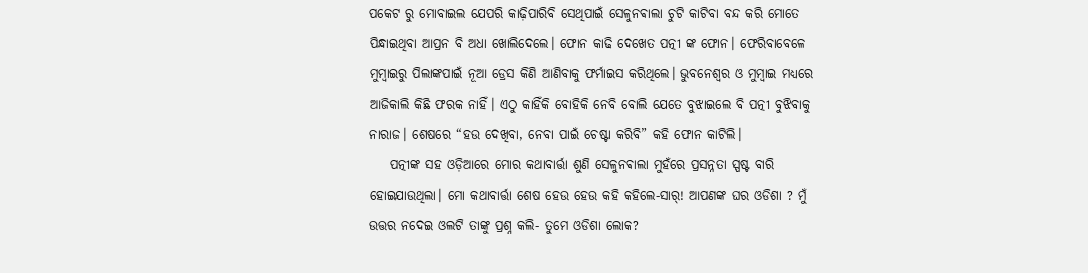ପକେଟ ରୁ ମୋବାଇଲ ଯେପରି କାଢ଼ିପାରିବି ସେଥିପାଇଁ ସେଳୁନଵାଲା ଚୁଟି କାଟିବା ବନ୍ଦ କରି ମୋତେ ପିନ୍ଧାଇଥିବା ଆପ୍ରନ ବି ଅଧା ଖୋଲିଦେଲେ। ଫୋନ କାଢି ଦେଖେତ ପତ୍ନୀ ଙ୍କ ଫୋନ। ଫେରିବାବେଳେ ମୁମ୍ବାଇରୁ ପିଲାଙ୍କପାଇଁ ନୂଆ ଡ୍ରେସ କିଣି ଆଣିବାକୁ ଫର୍ମାଇସ କରିଥିଲେ। ଭୁବନେଶ୍ୱର ଓ ମୁମ୍ବାଇ ମଧ୍ୟରେ ଆଜିକାଲି କିଛି ଫରକ ନାହିଁ। ଏଠୁ କାହିଁକି ବୋହିକି ନେବି ବୋଲି ଯେତେ ବୁଝାଇଲେ ବି ପତ୍ନୀ ବୁଝିବାକୁ ନାରାଜ। ଶେଷରେ “ହଉ ଦେଖିବା, ନେବା ପାଇଁ ଚେଷ୍ଟା କରିବି” କହି ଫୋନ କାଟିଲି।
    ପତ୍ନୀଙ୍କ ସହ ଓଡ଼ିଆରେ ମୋର କଥାବାର୍ତ୍ତା ଶୁଣି ସେଳୁନଵାଲା ମୁହଁରେ ପ୍ରସନ୍ନତା ସ୍ପଷ୍ଟ ବାରି ହୋଇଯାଉଥିଲା। ମୋ କଥାବାର୍ତ୍ତା ଶେଷ ହେଉ ହେଉ କହି କହିଲେ-ସାର୍! ଆପଣଙ୍କ ଘର ଓଡିଶା ? ମୁଁ ଉତ୍ତର ନଦେଇ ଓଲଟି ତାଙ୍କୁ ପ୍ରଶ୍ନ କଲି- ତୁମେ ଓଡିଶା ଲୋକ?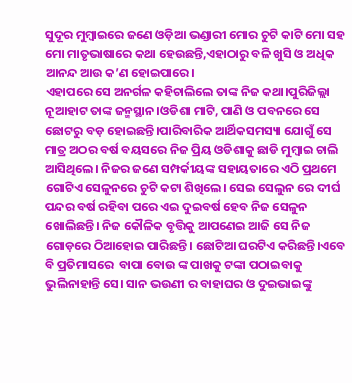ସୁଦୂର ମୁମ୍ବାଇରେ ଜଣେ ଓଡ଼ିଆ ଭଣ୍ଡାରୀ ମୋର ଚୁଟି କାଟି ମୋ ସହ ମୋ ମାତୃଭାଷାରେ କଥା ହେଉଛନ୍ତି,ଏହାଠାରୁ ବଳି ଖୁସି ଓ ଅଧିକ ଆନନ୍ଦ ଆଉ କ’ଣ ହୋଇପାରେ।
ଏହାପରେ ସେ ଅନର୍ଗଳ କହିଚାଲିଲେ ତାଙ୍କ ନିଜ କଥା।ପୁରିଜିଲ୍ଲା ନୂଆହାଟ ତାଙ୍କ ଜନ୍ମସ୍ଥାନ।ଓଡିଶା ମାଟି, ପାଣି ଓ ପବନରେ ସେ ଛୋଟରୁ ବଡ଼ ହୋଇଛନ୍ତି।ପାରିବାରିକ ଆର୍ଥିକସମସ୍ୟା ଯୋଗୁଁ ସେ ମାତ୍ର ଅଠର ବର୍ଷ ବୟସରେ ନିଜ ପ୍ରିୟ ଓଡିଶାକୁ ଛାଡି ମୁମ୍ବାଇ ଚାଲି ଆସିଥିଲେ। ନିଜର ଜଣେ ସମ୍ପର୍କୀୟଙ୍କ ସହାୟତାରେ ଏଠି ପ୍ରଥମେ ଗୋଟିଏ ସେଳୁନରେ ଚୁଟି କଟା ଶିଖିଲେ। ସେଇ ସେଲୁନ ରେ ଦୀର୍ଘ ପନ୍ଦର ବର୍ଷ ରହିବା ପରେ ଏଇ ଦୁଇବର୍ଷ ହେବ ନିଜ ସେଳୁନ ଖୋଲିଛନ୍ତି। ନିଜ କୌଳିକ ବୃତ୍ତିକୁ ଆପଣେଇ ଆଜି ସେ ନିଜ ଗୋଡ଼ରେ ଠିଆହୋଇ ପାରିଛନ୍ତି। ଛୋଟିଆ ଘରଟିଏ କରିଛନ୍ତି।ଏବେ ବି ପ୍ରତିମାସରେ  ବାପା ବୋଉ ଙ୍କ ପାଖକୁ ଟଙ୍କା ପଠାଇବାକୁ ଭୁଲିନାହାନ୍ତି ସେ। ସାନ ଭଉଣୀ ର ବାହାଘର ଓ ଦୁଇଭାଇଙ୍କୁ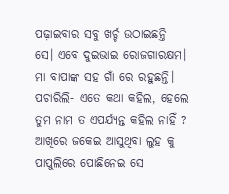ପଢ଼ାଇବାର ସବୁ ଖର୍ଚ୍ଚ ଉଠାଇଛନ୍ତି ସେ। ଏବେ ଦୁଇଭାଇ ରୋଜଗାରକ୍ଷମ। ମା ବାପାଙ୍କ ସହ ଗାଁ ରେ ରହୁଛନ୍ତି। ପଚାରିଲି- ଏତେ କଥା କହିଲ, ହେଲେ ତୁମ ନାମ ତ ଏପର୍ଯ୍ୟନ୍ତ କହିଲ ନାହିଁ ?
ଆଖିରେ ଜକେଇ ଆସୁଥିବା ଲୁହ କୁ ପାପୁଲିରେ ପୋଛିନେଇ ସେ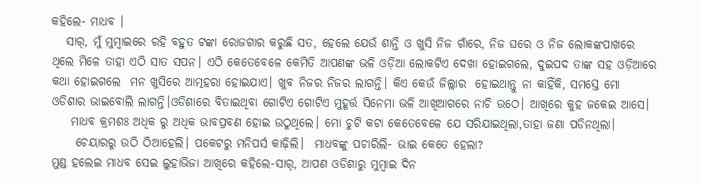କହିଲେ- ମାଧବ ।
   ସାର୍, ମୁଁ ମୁମ୍ବାଇରେ ରହି ବହୁତ ଟଙ୍କା ରୋଜଗାର କରୁଛି ସତ, ହେଲେ ଯେଉଁ ଶାନ୍ତି ଓ ଖୁସି ନିଜ ଗାଁରେ, ନିଜ ଘରେ ଓ ନିଜ ଲୋକଙ୍କପାଖରେ ଥିଲେ ମିଳେ ତାହା ଏଠି ସାତ ସପନ। ଏଠି କେତେବେଳେ କେମିତି ଆପଣଙ୍କ ଭଳି ଓଡ଼ିଆ ଲୋକଟିଏ ଦେଖା ହୋଇଗଲେ, ଦୁଇପଦ ତାଙ୍କ ସହ ଓଡ଼ିଆରେ କଥା ହୋଇଗଲେ  ମନ ଖୁସିରେ ଆତ୍ମହରା ହୋଇଯାଏ। ଖୁବ ନିଜର ନିଜର ଲାଗନ୍ତି। କିଏ କେଉଁ ଜିଲ୍ଲାର  ହୋଇଥାନ୍ତୁ ନା କାହିଁକି, ସମସ୍ତେ ମୋ ଓଡିଶାର ଭାଇବୋଲି ଲାଗନ୍ତି।ଓଡିଶାରେ ବିତାଇଥିବା ଗୋଟିଏ ଗୋଟିଏ ମୁହୂର୍ତ୍ତ ସିନେମା ଭଳି ଆଖିଆଗରେ ନାଚି ଉଠେ। ଆଖିରେ କୁହ ଜକେଇ ଆସେ।
    ମାଧବ କ୍ରମଶଃ ଅଧିକ ରୁ ଅଧିକ ଭାବପ୍ରବଣ ହୋଇ ଉଠୁଥିଲେ। ମୋ ଚୁଟି କଟା କେତେବେଳେ ଯେ ସରିଯାଇଥିଲା,ତାହା ଜଣା ପଡିନଥିଲା।
     ଚେୟାରରୁ ଉଠି ଠିଆହେଲି। ପକେଟରୁ ମନିପର୍ସ କାଢ଼ିଲି।  ମାଧବଙ୍କୁ ପଚାରିଲି- ଭାଇ କେତେ ହେଲା?
ମୁଣ୍ଡ ହଲେଇ ମାଧବ ସେଇ ଲୁହାଭିଜା ଆଖିରେ କହିଲେ-ସାର୍, ଆପଣ ଓଡିଶାରୁ ମୁମ୍ବାଇ ଦିନ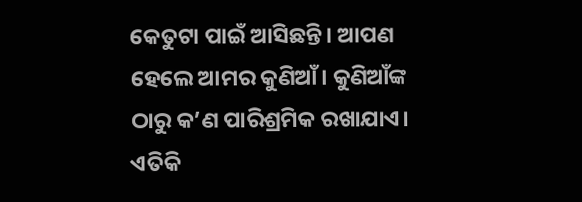କେତୁଟା ପାଇଁ ଆସିଛନ୍ତି। ଆପଣ ହେଲେ ଆମର କୁଣିଆଁ। କୁଣିଆଁଙ୍କ ଠାରୁ କ’ଣ ପାରିଶ୍ରମିକ ରଖାଯାଏ। ଏତିକି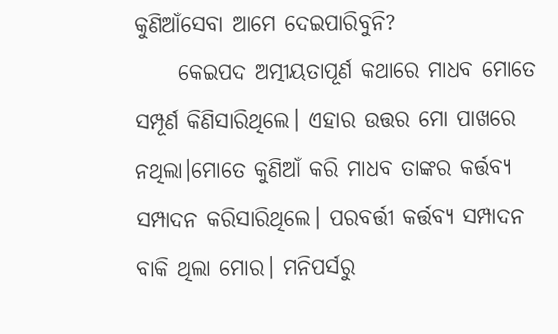କୁଣିଆଁସେବା ଆମେ ଦେଇପାରିବୁନି?
     କେଇପଦ ଅତ୍ମୀୟତାପୂର୍ଣ କଥାରେ ମାଧବ ମୋତେ ସମ୍ପୂର୍ଣ କିଣିସାରିଥିଲେ। ଏହାର ଉତ୍ତର ମୋ ପାଖରେ ନଥିଲା।ମୋତେ କୁଣିଆଁ କରି ମାଧବ ତାଙ୍କର କର୍ତ୍ତବ୍ୟ ସମ୍ପାଦନ କରିସାରିଥିଲେ। ପରବର୍ତ୍ତୀ କର୍ତ୍ତବ୍ୟ ସମ୍ପାଦନ ବାକି ଥିଲା ମୋର। ମନିପର୍ସରୁ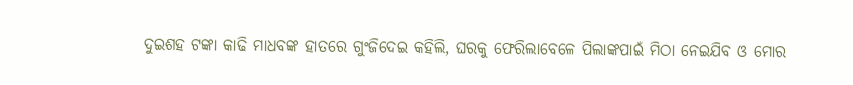ଦୁଇଶହ ଟଙ୍କା କାଢି ମାଧବଙ୍କ ହାତରେ ଗୁଂଜିଦେଇ କହିଲି, ଘରକୁ ଫେରିଲାବେଳେ ପିଲାଙ୍କପାଇଁ ମିଠା ନେଇଯିବ ଓ ମୋର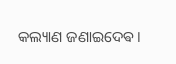କଲ୍ୟାଣ ଜଣାଇଦେଵ।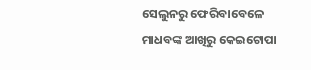ସେଲୁନରୁ ଫେରିବାବେଳେ ମାଧବଙ୍କ ଆଖିରୁ କେଇଟୋପା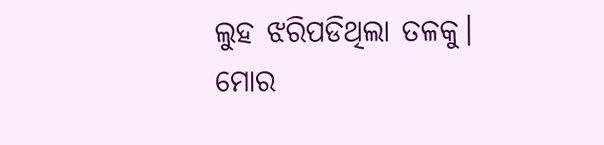ଲୁହ ଝରିପଡିଥିଲା ତଳକୁ। ମୋର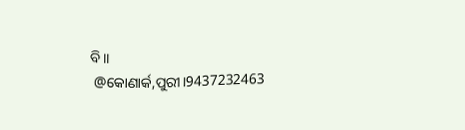ବି।।
 @କୋଣାର୍କ,ପୁରୀ।9437232463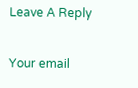Leave A Reply

Your email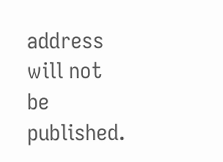address will not be published.